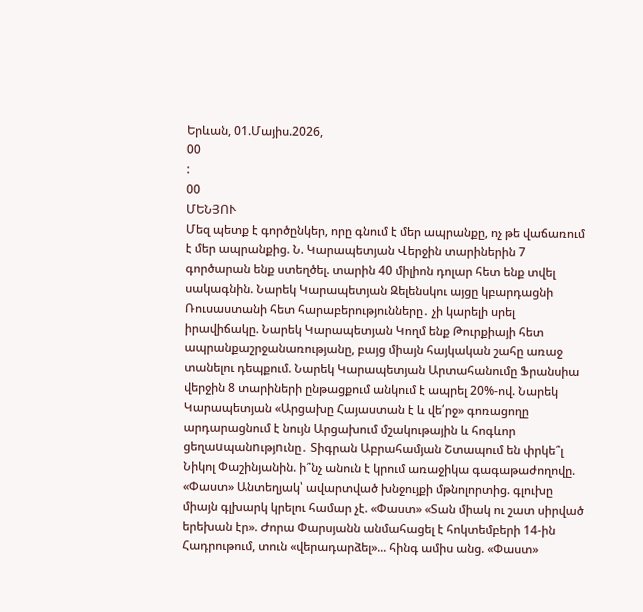Երևան, 01.Մայիս.2026,
00
:
00
ՄԵՆՅՈՒ
Մեզ պետք է գործընկեր, որը գնում է մեր ապրանքը, ոչ թե վաճառում է մեր ապրանքից. Ն. Կարապետյան Վերջին տարիներին 7 գործարան ենք ստեղծել. տարին 40 միլիոն դոլար հետ ենք տվել սակագնին. Նարեկ Կարապետյան Զելենսկու այցը կբարդացնի Ռուսաստանի հետ հարաբերությունները․ չի կարելի սրել իրավիճակը. Նարեկ Կարապետյան Կողմ ենք Թուրքիայի հետ ապրանքաշրջանառությանը, բայց միայն հայկական շահը առաջ տանելու դեպքում. Նարեկ Կարապետյան Արտահանումը Ֆրանսիա վերջին 8 տարիների ընթացքում անկում է ապրել 20%-ով. Նարեկ Կարապետյան «Արցախը Հայաստան է և վե՛րջ» գոռացողը արդարացնում է նույն Արցախում մշակութային և հոգևոր ցեղաuպանnւթյnւնը․ Տիգրան Աբրահամյան Շտապում են փրկե՞լ Նիկոլ Փաշինյանին. ի՞նչ անուն է կրում առաջիկա գագաթաժողովը. «Փաստ» Անտեղյակ՝ ավարտված խնջույքի մթնոլորտից. գլուխը միայն գլխարկ կրելու համար չէ. «Փաստ» «Տան միակ ու շատ սիրված երեխան էր». Ժորա Փարսյանն անմահացել է հոկտեմբերի 14-ին Հադրութում, տուն «վերադարձել»... հինգ ամիս անց. «Փաստ»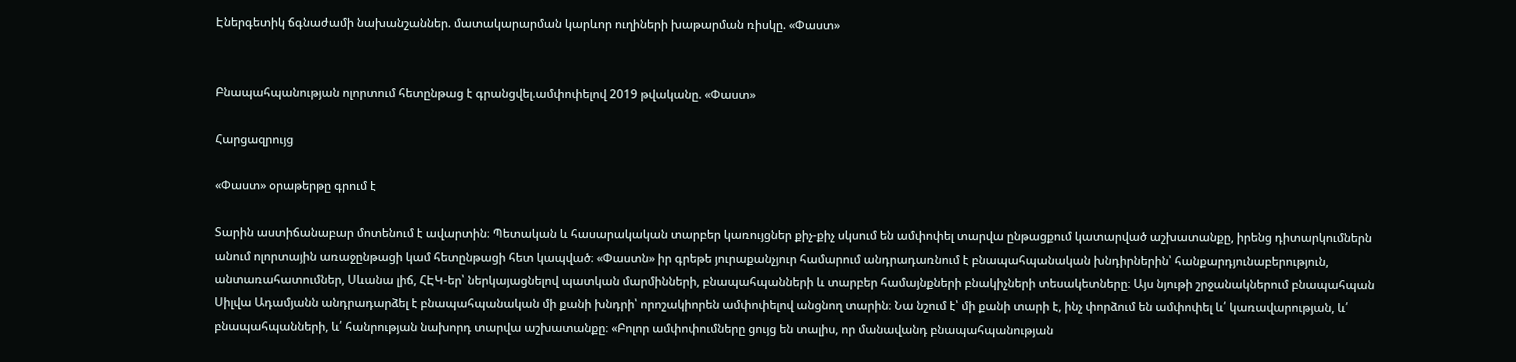Էներգետիկ ճգնաժամի նախանշաններ. մատակարարման կարևոր ուղիների խաթարման ռիսկը. «Փաստ»


Բնապահպանության ոլորտում հետընթաց է գրանցվել.ամփոփելով 2019 թվականը. «Փաստ»

Հարցազրույց

«Փաստ» օրաթերթը գրում է

Տարին աստիճանաբար մոտենում է ավարտին։ Պետական և հասարակական տարբեր կառույցներ քիչ-քիչ սկսում են ամփոփել տարվա ընթացքում կատարված աշխատանքը, իրենց դիտարկումներն անում ոլորտային առաջընթացի կամ հետընթացի հետ կապված։ «Փաստն» իր գրեթե յուրաքանչյուր համարում անդրադառնում է բնապահպանական խնդիրներին՝ հանքարդյունաբերություն, անտառահատումներ, Սևանա լիճ, ՀԷԿ-եր՝ ներկայացնելով պատկան մարմինների, բնապահպանների և տարբեր համայնքների բնակիչների տեսակետները։ Այս նյութի շրջանակներում բնապահպան Սիլվա Ադամյանն անդրադարձել է բնապահպանական մի քանի խնդրի՝ որոշակիորեն ամփոփելով անցնող տարին։ Նա նշում է՝ մի քանի տարի է, ինչ փորձում են ամփոփել և՛ կառավարության, և՛ բնապահպանների, և՛ հանրության նախորդ տարվա աշխատանքը։ «Բոլոր ամփոփումները ցույց են տալիս, որ մանավանդ բնապահպանության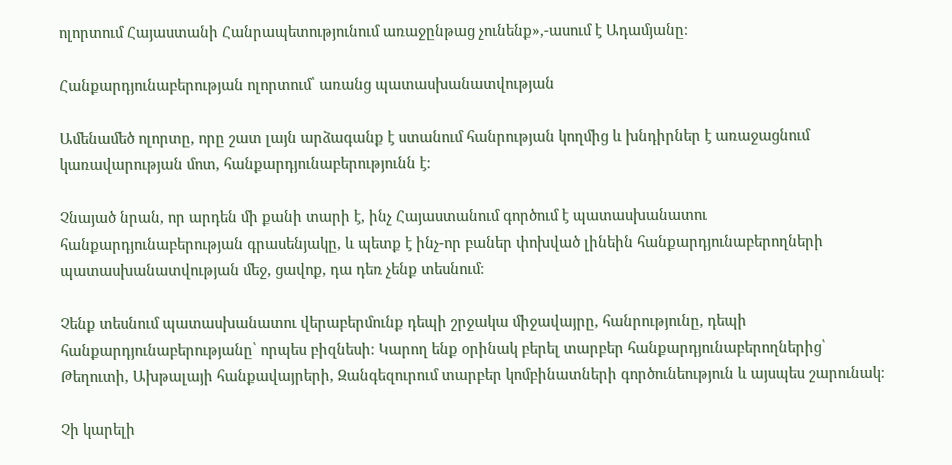ոլորտում Հայաստանի Հանրապետությունում առաջընթաց չունենք»,-ասում է Ադամյանը։

Հանքարդյունաբերության ոլորտում՝ առանց պատասխանատվության

Ամենամեծ ոլորտը, որը շատ լայն արձագանք է ստանում հանրության կողմից և խնդիրներ է առաջացնում կառավարության մոտ, հանքարդյունաբերությունն է։

Չնայած նրան, որ արդեն մի քանի տարի է, ինչ Հայաստանում գործում է պատասխանատու հանքարդյունաբերության գրասենյակը, և պետք է ինչ-որ բաներ փոխված լինեին հանքարդյունաբերողների պատասխանատվության մեջ, ցավոք, դա դեռ չենք տեսնում։

Չենք տեսնում պատասխանատու վերաբերմունք դեպի շրջակա միջավայրը, հանրությունը, դեպի հանքարդյունաբերությանը՝ որպես բիզնեսի։ Կարող ենք օրինակ բերել տարբեր հանքարդյունաբերողներից՝ Թեղուտի, Ախթալայի հանքավայրերի, Զանգեզուրում տարբեր կոմբինատների գործունեություն և այսպես շարունակ։

Չի կարելի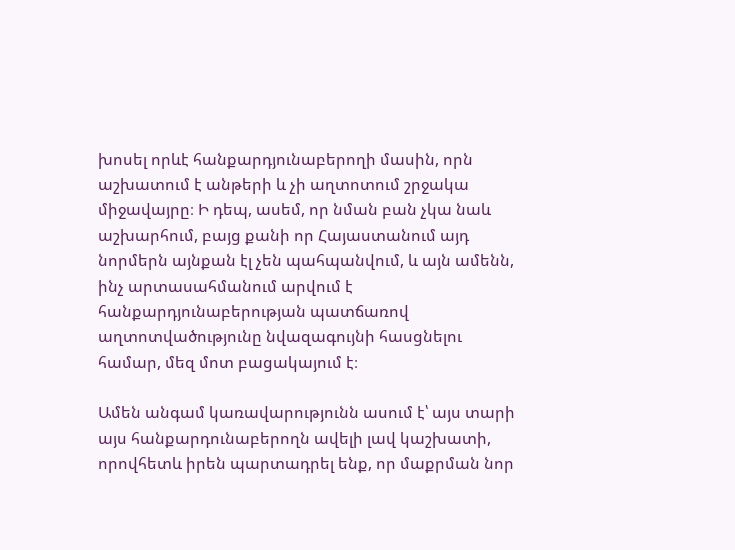խոսել որևէ հանքարդյունաբերողի մասին, որն աշխատում է անթերի և չի աղտոտում շրջակա միջավայրը։ Ի դեպ, ասեմ, որ նման բան չկա նաև աշխարհում, բայց քանի որ Հայաստանում այդ նորմերն այնքան էլ չեն պահպանվում, և այն ամենն, ինչ արտասահմանում արվում է հանքարդյունաբերության պատճառով աղտոտվածությունը նվազագույնի հասցնելու համար, մեզ մոտ բացակայում է։

Ամեն անգամ կառավարությունն ասում է՝ այս տարի այս հանքարդունաբերողն ավելի լավ կաշխատի, որովհետև իրեն պարտադրել ենք, որ մաքրման նոր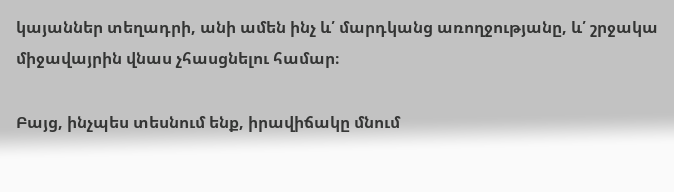կայաններ տեղադրի, անի ամեն ինչ և՛ մարդկանց առողջությանը, և՛ շրջակա միջավայրին վնաս չհասցնելու համար։

Բայց, ինչպես տեսնում ենք, իրավիճակը մնում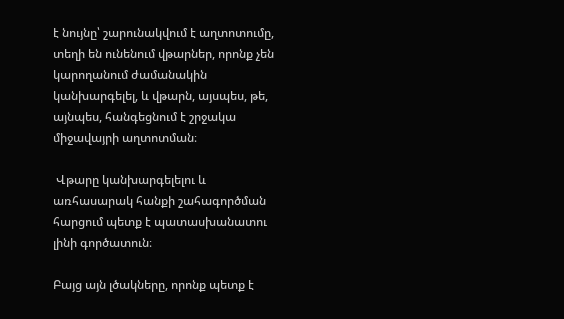է նույնը՝ շարունակվում է աղտոտումը, տեղի են ունենում վթարներ, որոնք չեն կարողանում ժամանակին կանխարգելել, և վթարն, այսպես, թե, այնպես, հանգեցնում է շրջակա միջավայրի աղտոտման։

 Վթարը կանխարգելելու և առհասարակ հանքի շահագործման հարցում պետք է պատասխանատու լինի գործատուն։

Բայց այն լծակները, որոնք պետք է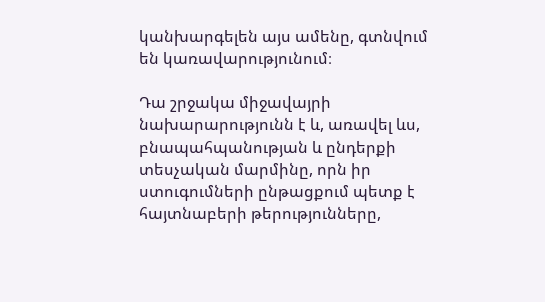կանխարգելեն այս ամենը, գտնվում են կառավարությունում։

Դա շրջակա միջավայրի նախարարությունն է և, առավել ևս, բնապահպանության և ընդերքի տեսչական մարմինը, որն իր ստուգումների ընթացքում պետք է հայտնաբերի թերությունները,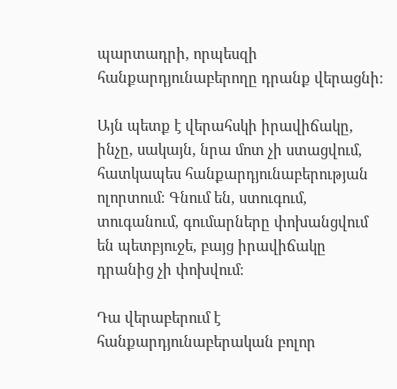պարտադրի, որպեսզի հանքարդյունաբերողը դրանք վերացնի։

Այն պետք է վերահսկի իրավիճակը, ինչը, սակայն, նրա մոտ չի ստացվում, հատկապես հանքարդյունաբերության ոլորտում։ Գնում են, ստուգում, տուգանում, գումարները փոխանցվում են պետբյուջե, բայց իրավիճակը դրանից չի փոխվում։

Դա վերաբերում է հանքարդյունաբերական բոլոր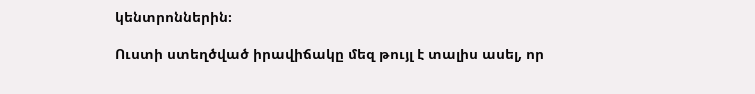կենտրոններին։

Ուստի ստեղծված իրավիճակը մեզ թույլ է տալիս ասել, որ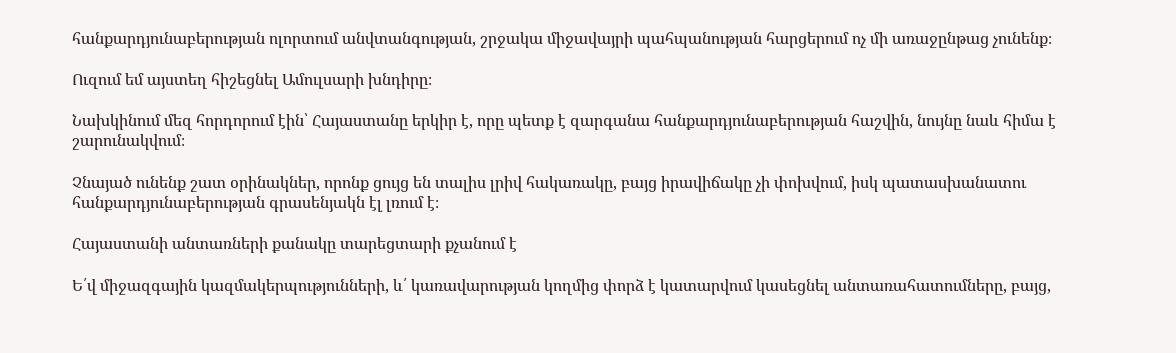հանքարդյունաբերության ոլորտում անվտանգության, շրջակա միջավայրի պահպանության հարցերում ոչ մի առաջընթաց չունենք։

Ուզում եմ այստեղ հիշեցնել Ամուլսարի խնդիրը։

Նախկինում մեզ հորդորում էին՝ Հայաստանը երկիր է, որը պետք է զարգանա հանքարդյունաբերության հաշվին, նույնը նաև հիմա է շարունակվում։

Չնայած ունենք շատ օրինակներ, որոնք ցույց են տալիս լրիվ հակառակը, բայց իրավիճակը չի փոխվում, իսկ պատասխանատու հանքարդյունաբերության գրասենյակն էլ լռում է։

Հայաստանի անտառների քանակը տարեցտարի քչանում է

Ե՛վ միջազգային կազմակերպությունների, և՛ կառավարության կողմից փորձ է կատարվում կասեցնել անտառահատումները, բայց,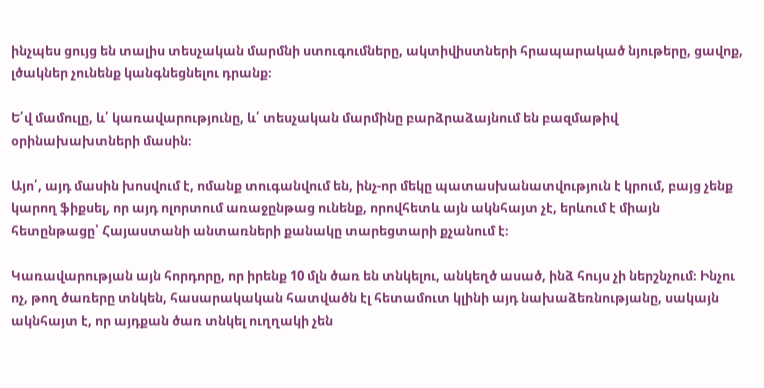ինչպես ցույց են տալիս տեսչական մարմնի ստուգումները, ակտիվիստների հրապարակած նյութերը, ցավոք, լծակներ չունենք կանգնեցնելու դրանք։

Ե՛վ մամուլը, և՛ կառավարությունը, և՛ տեսչական մարմինը բարձրաձայնում են բազմաթիվ օրինախախտների մասին։

Այո՛, այդ մասին խոսվում է, ոմանք տուգանվում են, ինչ-որ մեկը պատասխանատվություն է կրում, բայց չենք կարող ֆիքսել, որ այդ ոլորտում առաջընթաց ունենք, որովհետև այն ակնհայտ չէ, երևում է միայն հետընթացը՝ Հայաստանի անտառների քանակը տարեցտարի քչանում է։

Կառավարության այն հորդորը, որ իրենք 10 մլն ծառ են տնկելու, անկեղծ ասած, ինձ հույս չի ներշնչում։ Ինչու ոչ, թող ծառերը տնկեն, հասարակական հատվածն էլ հետամուտ կլինի այդ նախաձեռնությանը, սակայն ակնհայտ է, որ այդքան ծառ տնկել ուղղակի չեն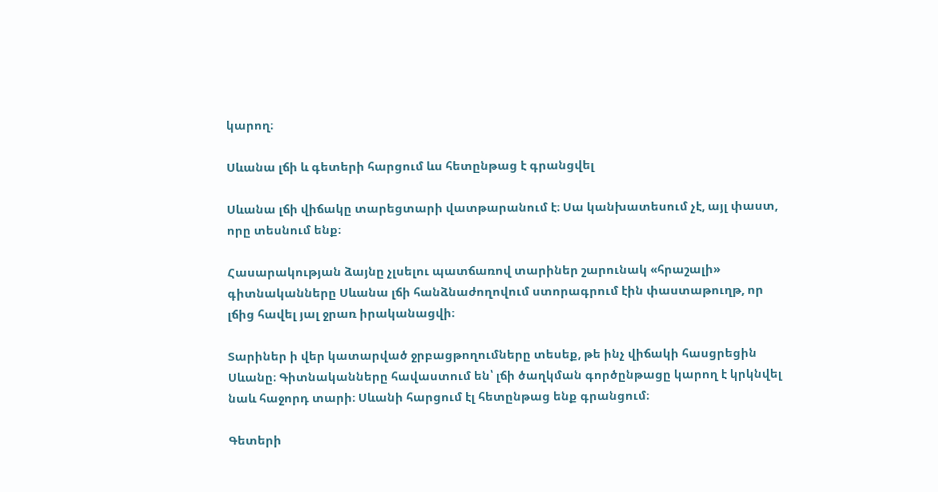կարող։

Սևանա լճի և գետերի հարցում ևս հետընթաց է գրանցվել

Սևանա լճի վիճակը տարեցտարի վատթարանում է։ Սա կանխատեսում չէ, այլ փաստ, որը տեսնում ենք։

Հասարակության ձայնը չլսելու պատճառով տարիներ շարունակ «հրաշալի» գիտնականները Սևանա լճի հանձնաժողովում ստորագրում էին փաստաթուղթ, որ լճից հավել յալ ջրառ իրականացվի։

Տարիներ ի վեր կատարված ջրբացթողումները տեսեք, թե ինչ վիճակի հասցրեցին Սևանը։ Գիտնականները հավաստում են՝ լճի ծաղկման գործընթացը կարող է կրկնվել նաև հաջորդ տարի։ Սևանի հարցում էլ հետընթաց ենք գրանցում։

Գետերի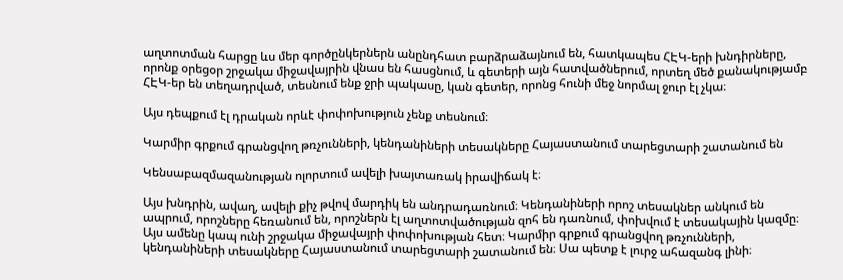աղտոտման հարցը ևս մեր գործընկերներն անընդհատ բարձրաձայնում են, հատկապես ՀԷԿ-երի խնդիրները, որոնք օրեցօր շրջակա միջավայրին վնաս են հասցնում, և գետերի այն հատվածներում, որտեղ մեծ քանակությամբ ՀԷԿ-եր են տեղադրված, տեսնում ենք ջրի պակասը, կան գետեր, որոնց հունի մեջ նորմալ ջուր էլ չկա։

Այս դեպքում էլ դրական որևէ փոփոխություն չենք տեսնում։

Կարմիր գրքում գրանցվող թռչունների, կենդանիների տեսակները Հայաստանում տարեցտարի շատանում են

Կենսաբազմազանության ոլորտում ավելի խայտառակ իրավիճակ է։

Այս խնդրին, ավաղ, ավելի քիչ թվով մարդիկ են անդրադառնում։ Կենդանիների որոշ տեսակներ անկում են ապրում, որոշները հեռանում են, որոշներն էլ աղտոտվածության զոհ են դառնում, փոխվում է տեսակային կազմը։ Այս ամենը կապ ունի շրջակա միջավայրի փոփոխության հետ։ Կարմիր գրքում գրանցվող թռչունների, կենդանիների տեսակները Հայաստանում տարեցտարի շատանում են։ Սա պետք է լուրջ ահազանգ լինի։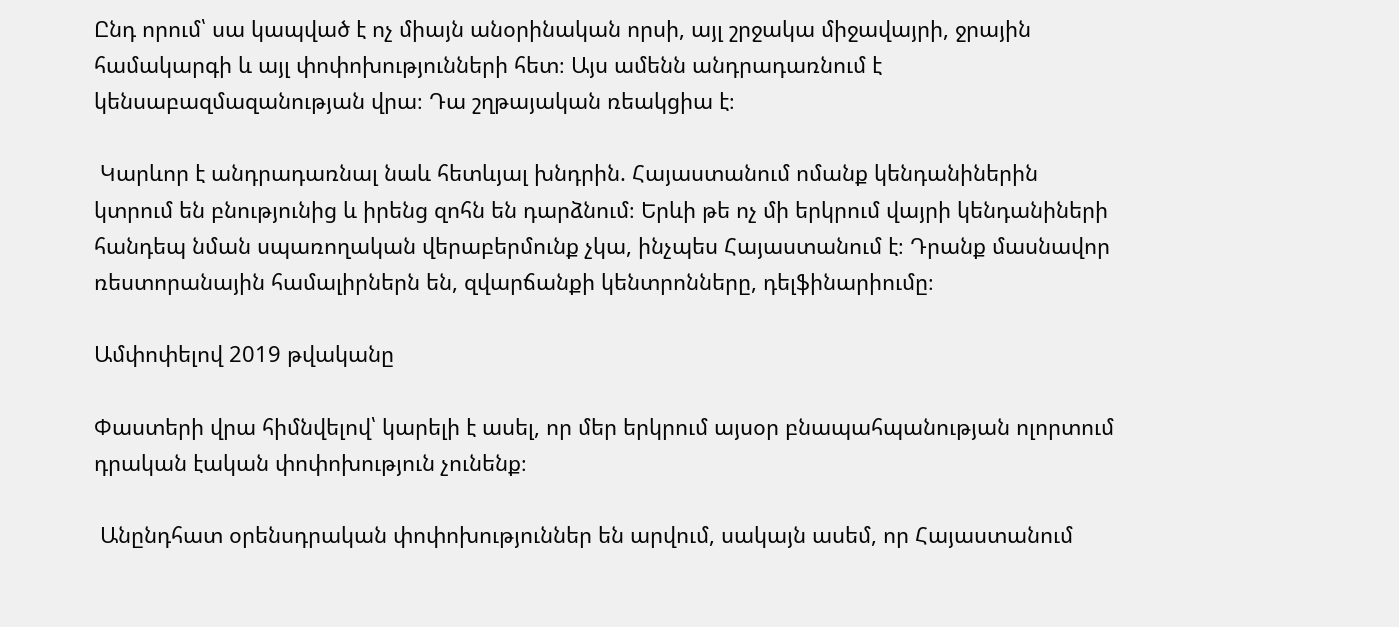Ընդ որում՝ սա կապված է ոչ միայն անօրինական որսի, այլ շրջակա միջավայրի, ջրային համակարգի և այլ փոփոխությունների հետ։ Այս ամենն անդրադառնում է կենսաբազմազանության վրա։ Դա շղթայական ռեակցիա է։

 Կարևոր է անդրադառնալ նաև հետևյալ խնդրին. Հայաստանում ոմանք կենդանիներին կտրում են բնությունից և իրենց զոհն են դարձնում։ Երևի թե ոչ մի երկրում վայրի կենդանիների հանդեպ նման սպառողական վերաբերմունք չկա, ինչպես Հայաստանում է։ Դրանք մասնավոր ռեստորանային համալիրներն են, զվարճանքի կենտրոնները, դելֆինարիումը։

Ամփոփելով 2019 թվականը

Փաստերի վրա հիմնվելով՝ կարելի է ասել, որ մեր երկրում այսօր բնապահպանության ոլորտում դրական էական փոփոխություն չունենք։

 Անընդհատ օրենսդրական փոփոխություններ են արվում, սակայն ասեմ, որ Հայաստանում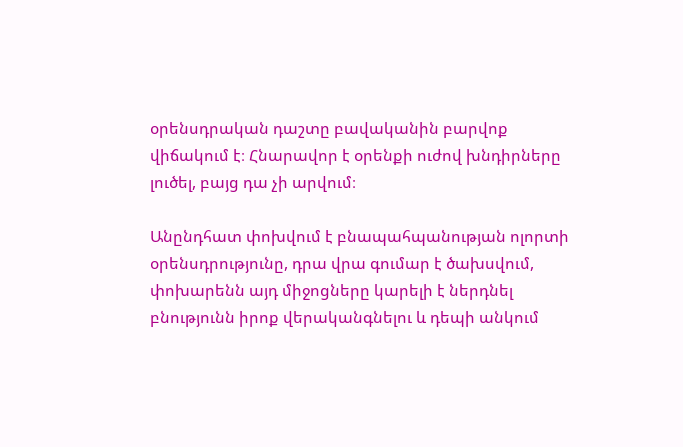օրենսդրական դաշտը բավականին բարվոք վիճակում է։ Հնարավոր է օրենքի ուժով խնդիրները լուծել, բայց դա չի արվում։

Անընդհատ փոխվում է բնապահպանության ոլորտի օրենսդրությունը, դրա վրա գումար է ծախսվում, փոխարենն այդ միջոցները կարելի է ներդնել բնությունն իրոք վերականգնելու և դեպի անկում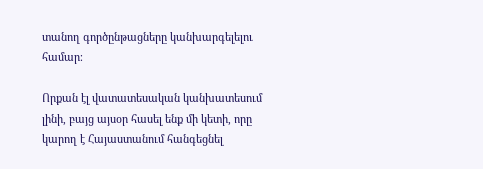տանող գործընթացները կանխարգելելու համար։

Որքան էլ վատատեսական կանխատեսում լինի, բայց այսօր հասել ենք մի կետի, որը կարող է Հայաստանում հանգեցնել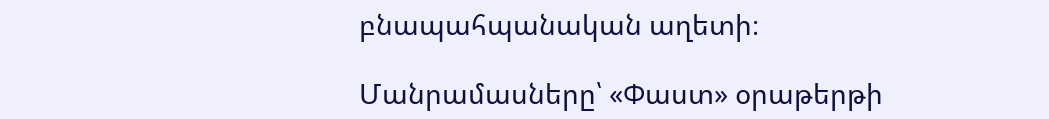բնապահպանական աղետի։

Մանրամասները՝ «Փաստ» օրաթերթի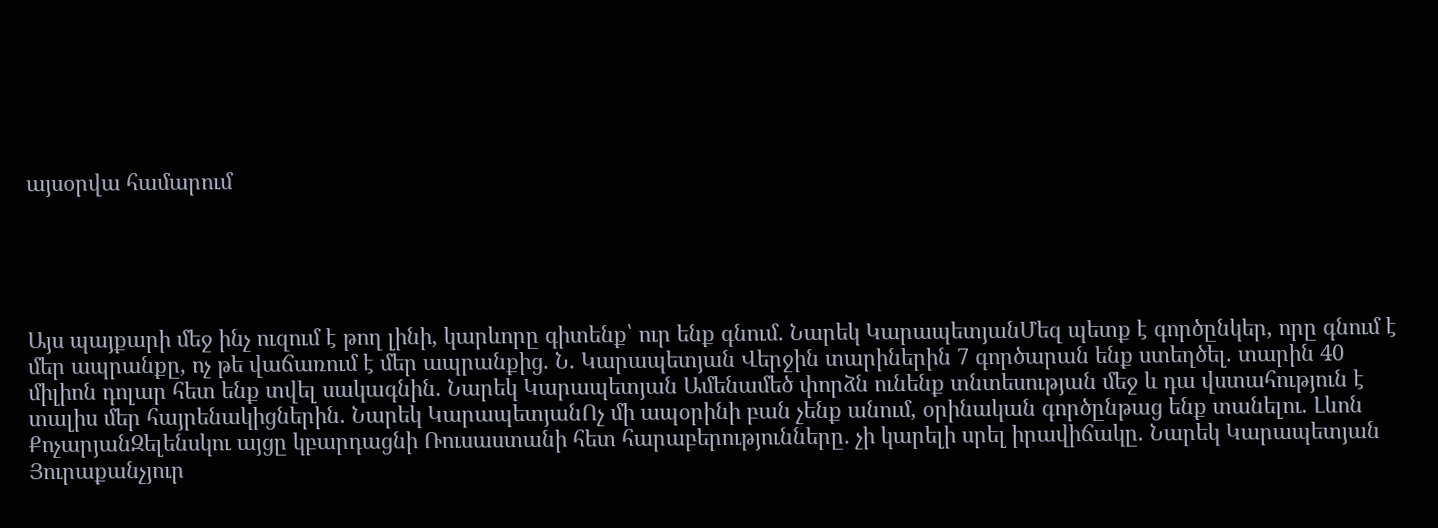այսօրվա համարում





Այս պայքարի մեջ ինչ ուզում է թող լինի, կարևորը գիտենք՝ ուր ենք գնում․ Նարեկ ԿարապետյանՄեզ պետք է գործընկեր, որը գնում է մեր ապրանքը, ոչ թե վաճառում է մեր ապրանքից. Ն. Կարապետյան Վերջին տարիներին 7 գործարան ենք ստեղծել. տարին 40 միլիոն դոլար հետ ենք տվել սակագնին. Նարեկ Կարապետյան Ամենամեծ փորձն ունենք տնտեսության մեջ և դա վստահություն է տալիս մեր հայրենակիցներին. Նարեկ ԿարապետյանՈչ մի ապօրինի բան չենք անում, օրինական գործընթաց ենք տանելու. Լևոն ՔոչարյանԶելենսկու այցը կբարդացնի Ռուսաստանի հետ հարաբերությունները․ չի կարելի սրել իրավիճակը. Նարեկ Կարապետյան Յուրաքանչյուր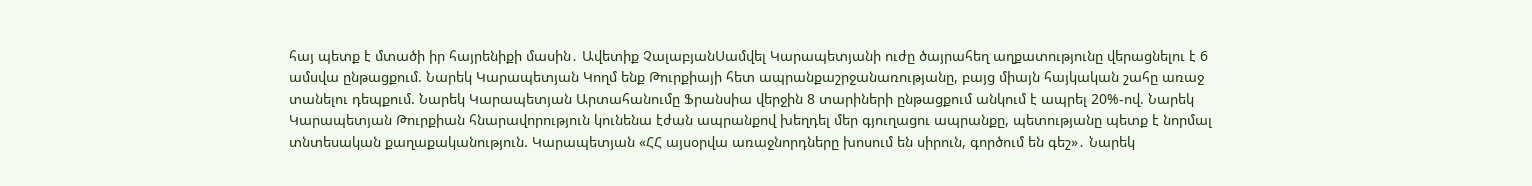հայ պետք է մտածի իր հայրենիքի մասին․ Ավետիք ՉալաբյանՍամվել Կարապետյանի ուժը ծայրահեղ աղքատությունը վերացնելու է 6 ամսվա ընթացքում. Նարեկ Կարապետյան Կողմ ենք Թուրքիայի հետ ապրանքաշրջանառությանը, բայց միայն հայկական շահը առաջ տանելու դեպքում. Նարեկ Կարապետյան Արտահանումը Ֆրանսիա վերջին 8 տարիների ընթացքում անկում է ապրել 20%-ով. Նարեկ Կարապետյան Թուրքիան հնարավորություն կունենա էժան ապրանքով խեղդել մեր գյուղացու ապրանքը, պետությանը պետք է նորմալ տնտեսական քաղաքականություն. Կարապետյան «ՀՀ այսօրվա առաջնորդները խոսում են սիրուն, գործում են գեշ»․ Նարեկ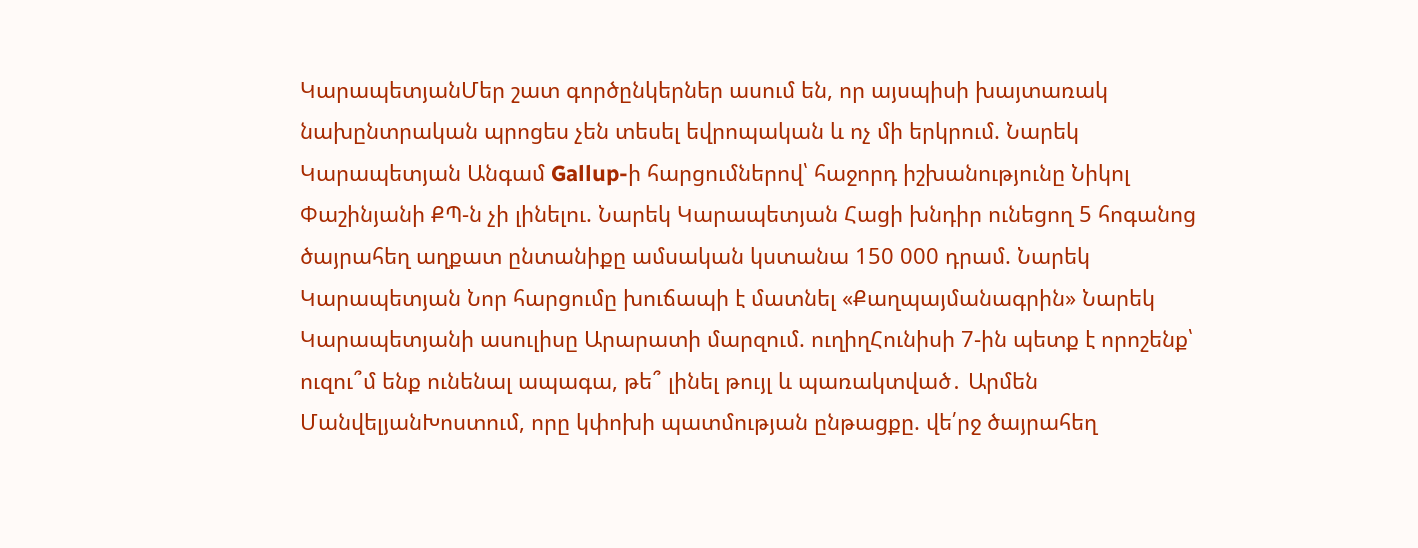ԿարապետյանՄեր շատ գործընկերներ ասում են, որ այսպիսի խայտառակ նախընտրական պրոցես չեն տեսել եվրոպական և ոչ մի երկրում. Նարեկ Կարապետյան Անգամ Gallup-ի հարցումներով՝ հաջորդ իշխանությունը Նիկոլ Փաշինյանի ՔՊ-ն չի լինելու. Նարեկ Կարապետյան Հացի խնդիր ունեցող 5 հոգանոց ծայրահեղ աղքատ ընտանիքը ամսական կստանա 150 000 դրամ. Նարեկ Կարապետյան Նոր հարցումը խուճապի է մատնել «Քաղպայմանագրին» Նարեկ Կարապետյանի ասուլիսը Արարատի մարզում. ուղիղՀունիսի 7-ին պետք է որոշենք՝ ուզու՞մ ենք ունենալ ապագա, թե՞ լինել թույլ և պառակտված․ Արմեն ՄանվելյանԽոստում, որը կփոխի պատմության ընթացքը. վե՛րջ ծայրահեղ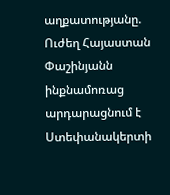աղքատությանը. Ուժեղ Հայաստան Փաշինյանն ինքնամոռաց արդարացնում է Ստեփանակերտի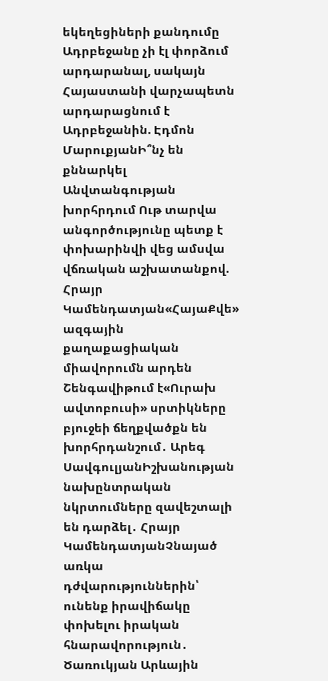եկեղեցիների քանդումը Ադրբեջանը չի էլ փորձում արդարանալ, սակայն Հայաստանի վարչապետն արդարացնում է Ադրբեջանին. Էդմոն ՄարուքյանԻ՞նչ են քննարկել Անվտանգության խորհրդում Ութ տարվա անգործությունը պետք է փոխարինվի վեց ամսվա վճռական աշխատանքով. Հրայր Կամենդատյան«ՀայաՔվե» ազգային քաղաքացիական միավորումն արդեն Շենգավիթում է«Ուրախ ավտոբուսի» սրտիկները բյուջեի ճեղքվածքն են խորհրդանշում․ Արեգ ՍավգուլյանԻշխանության նախընտրական նկրտումները զավեշտալի են դարձել․ Հրայր ԿամենդատյանՉնայած առկա դժվարություններին՝ ունենք իրավիճակը փոխելու իրական հնարավորություն․ Ծառուկյան Արևային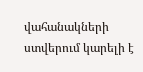վահանակների ստվերում կարելի է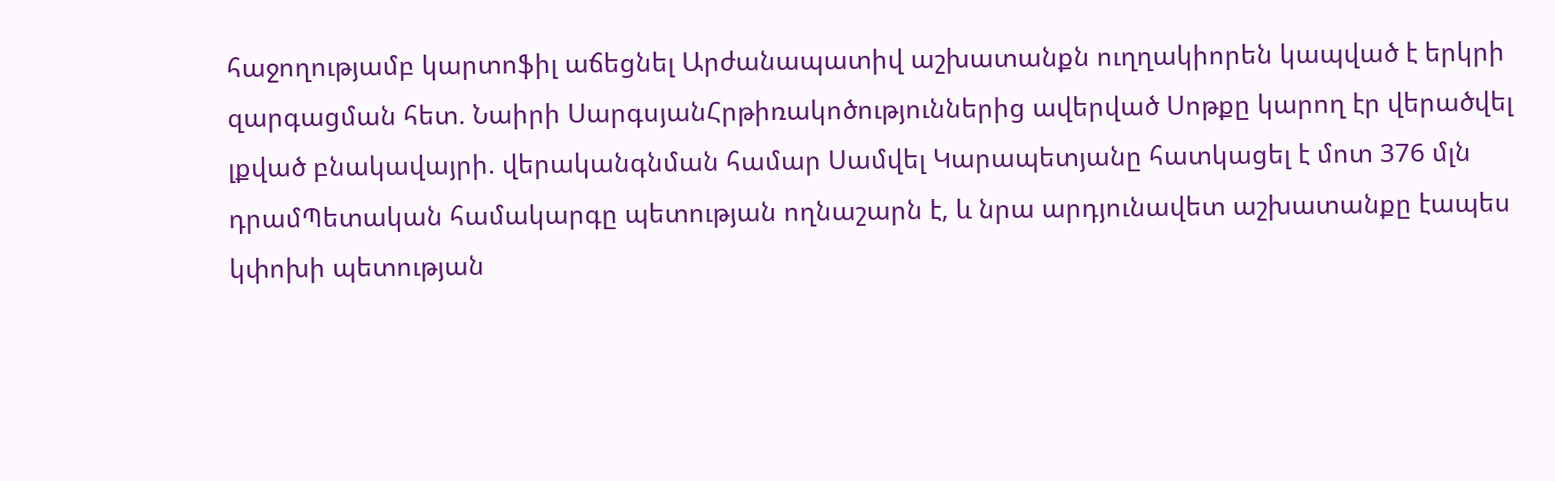հաջողությամբ կարտոֆիլ աճեցնել Արժանապատիվ աշխատանքն ուղղակիորեն կապված է երկրի զարգացման հետ. Նաիրի ՍարգսյանՀրթիռակոծություններից ավերված Սոթքը կարող էր վերածվել լքված բնակավայրի. վերականգնման համար Սամվել Կարապետյանը հատկացել է մոտ 376 մլն դրամՊետական համակարգը պետության ողնաշարն է, և նրա արդյունավետ աշխատանքը էապես կփոխի պետության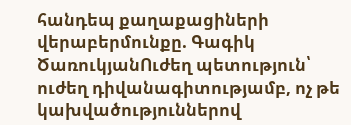հանդեպ քաղաքացիների վերաբերմունքը. Գագիկ ԾառուկյանՈւժեղ պետություն՝ ուժեղ դիվանագիտությամբ, ոչ թե կախվածություններով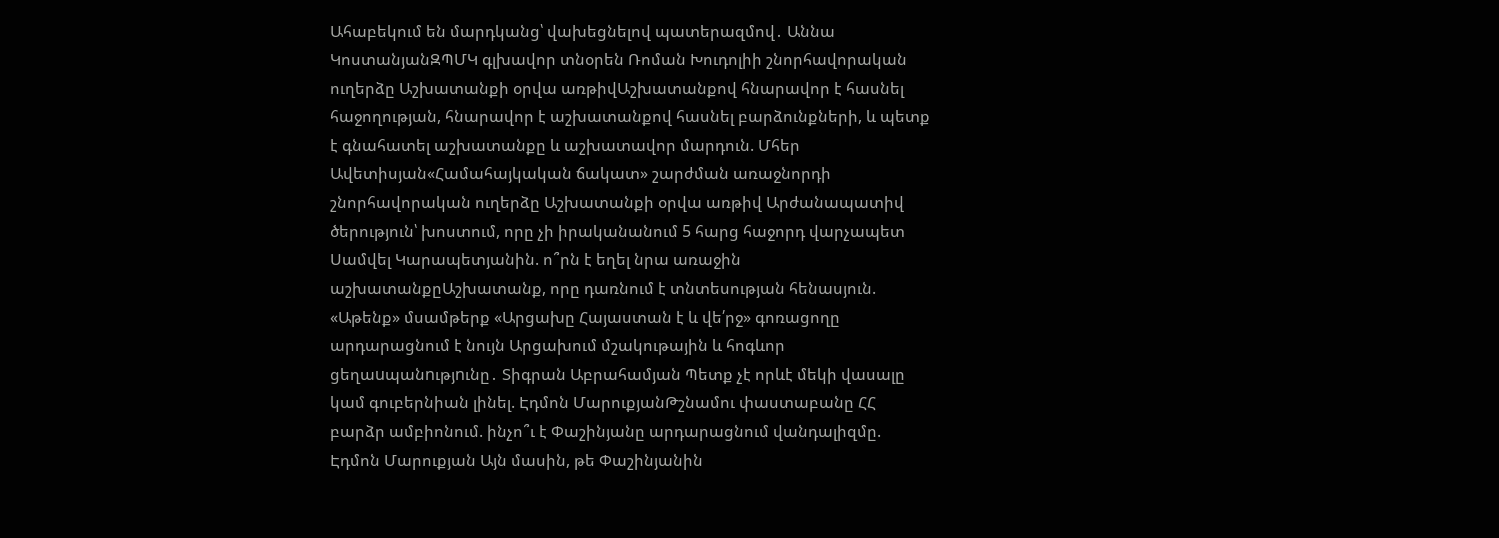Ահաբեկում են մարդկանց՝ վախեցնելով պատերազմով․ Աննա ԿոստանյանԶՊՄԿ գլխավոր տնօրեն Ռոման Խուդոլիի շնորհավորական ուղերձը Աշխատանքի օրվա առթիվԱշխատանքով հնարավոր է հասնել հաջողության, հնարավոր է աշխատանքով հասնել բարձունքների, և պետք է գնահատել աշխատանքը և աշխատավոր մարդուն. Մհեր Ավետիսյան«Համահայկական ճակատ» շարժման առաջնորդի շնորհավորական ուղերձը Աշխատանքի օրվա առթիվ Արժանապատիվ ծերություն՝ խոստում, որը չի իրականանում 5 հարց հաջորդ վարչապետ Սամվել Կարապետյանին. ո՞րն է եղել նրա առաջին աշխատանքըԱշխատանք, որը դառնում է տնտեսության հենասյուն. «Աթենք» մսամթերք «Արցախը Հայաստան է և վե՛րջ» գոռացողը արդարացնում է նույն Արցախում մշակութային և հոգևոր ցեղաuպանnւթյnւնը․ Տիգրան Աբրահամյան Պետք չէ որևէ մեկի վասալը կամ գուբերնիան լինել. Էդմոն ՄարուքյանԹշնամու փաստաբանը ՀՀ բարձր ամբիոնում. ինչո՞ւ է Փաշինյանը արդարացնում վանդալիզմը. Էդմոն Մարուքյան Այն մասին, թե Փաշինյանին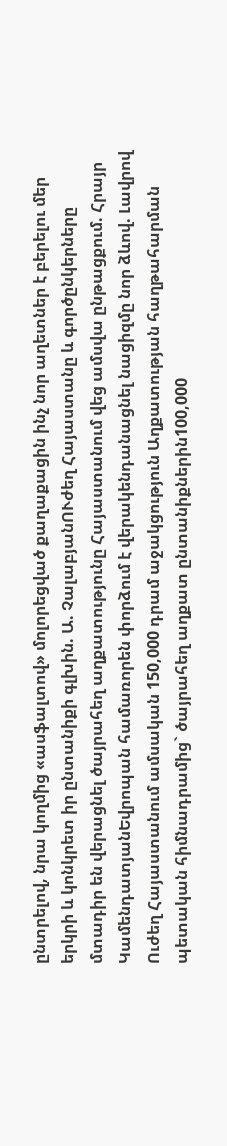ընտրելով, նրա կողմից «ասֆալտով» մոլորեցված քաղաքացին ինչ նոր աղետներ է բերելու մեր երկրի և կոնկրետ իր ընտանիքի գլխին. Ա. ՉալաբյանՈՒժեղ Հայաստանը և գործընկերները մտադիր են վերացնել ծայրահեղ աղքատությունը Հայաստանում վեց ամսվա ընթացքում. Հրայր ԿամենդատյանԵվրոպան համառորեն փորձում է վերակենդանացնել նացիզմը նոր ձևով. Լավրով Ուժեղ Հայաստանում ամսական 150,000 դրամ աջակցություն Աղքատության հաղթահարման պետական հիմնադրամից` ծայրահեղ աղքատ ընտանիքներին100,000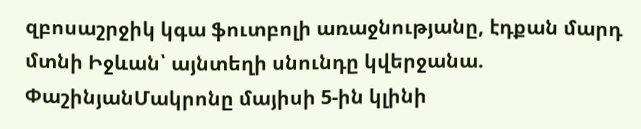զբոսաշրջիկ կգա ֆուտբոլի առաջնությանը, էդքան մարդ մտնի Իջևան՝ այնտեղի սնունդը կվերջանա. ՓաշինյանՄակրոնը մայիսի 5-ին կլինի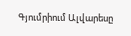Գյումրիում Ալվարեսը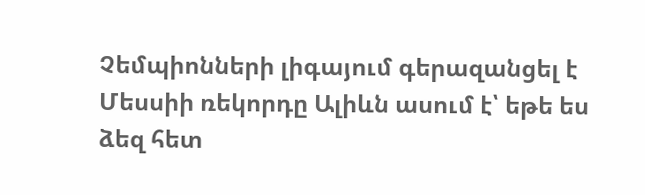Չեմպիոնների լիգայում գերազանցել է Մեսսիի ռեկորդը Ալիևն ասում է՝ եթե ես ձեզ հետ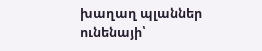խաղաղ պլաններ ունենայի՝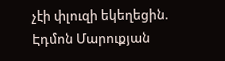չէի փլուզի եկեղեցին. Էդմոն Մարուքյան